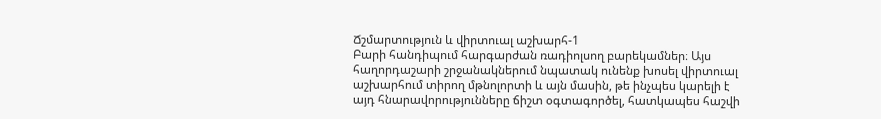Ճշմարտություն և վիրտուալ աշխարհ-1
Բարի հանդիպում հարգարժան ռադիոլսող բարեկամներ։ Այս հաղորդաշարի շրջանակներում նպատակ ունենք խոսել վիրտուալ աշխարհում տիրող մթնոլորտի և այն մասին, թե ինչպես կարելի է այդ հնարավորությունները ճիշտ օգտագործել, հատկապես հաշվի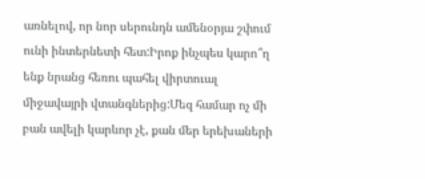առնելով, որ նոր սերունդն ամենօրյա շփում ունի ինտերնետի հետ:Իրոք ինչպես կարո՞ղ ենք նրանց հեռու պահել վիրտուալ միջավայրի վտանգներից:Մեզ համար ոչ մի բան ավելի կարևոր չէ, քան մեր երեխաների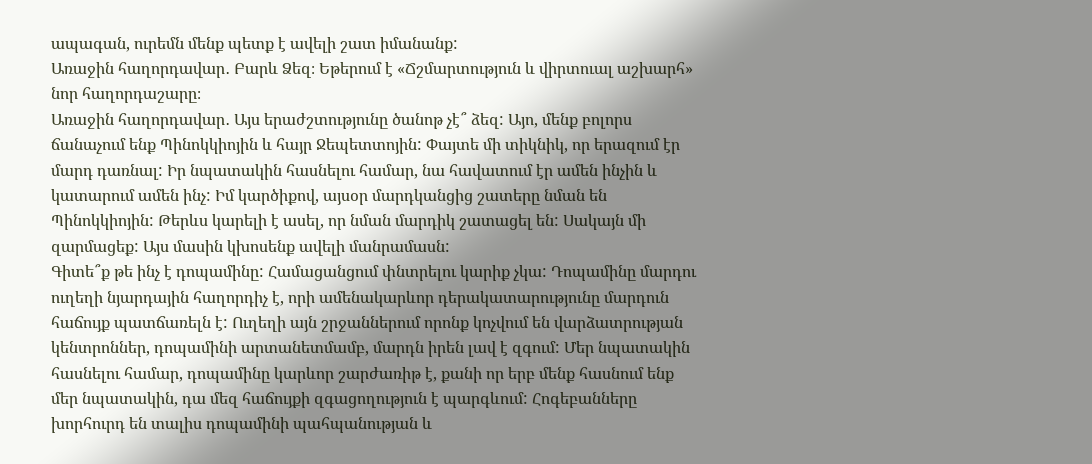ապագան, ուրեմն մենք պետք է ավելի շատ իմանանք:
Առաջին հաղորդավար․ Բարև Ձեզ։ Եթերում է «Ճշմարտություն և վիրտուալ աշխարհ» նոր հաղորդաշարը։
Առաջին հաղորդավար․ Այս երաժշտությունը ծանոթ չէ՞ ձեզ: Այո, մենք բոլորս ճանաչում ենք Պինոկկիոյին և հայր Ջեպետտոյին: Փայտե մի տիկնիկ, որ երազում էր մարդ դառնալ: Իր նպատակին հասնելու համար, նա հավատում էր ամեն ինչին և կատարում ամեն ինչ: Իմ կարծիքով, այսօր մարդկանցից շատերը նման են Պինոկկիոյին: Թերևս կարելի է ասել, որ նման մարդիկ շատացել են: Սակայն մի զարմացեք: Այս մասին կխոսենք ավելի մանրամասն:
Գիտե՞ք թե ինչ է դոպամինը: Համացանցում փնտրելու կարիք չկա: Դոպամինը մարդու ուղեղի նյարդային հաղորդիչ է, որի ամենակարևոր դերակատարությունը մարդուն հաճույք պատճառելն է: Ուղեղի այն շրջաններում որոնք կոչվում են վարձատրության կենտրոններ, դոպամինի արտանետմամբ, մարդն իրեն լավ է զգում: Մեր նպատակին հասնելու համար, դոպամինը կարևոր շարժառիթ է, քանի որ երբ մենք հասնում ենք մեր նպատակին, դա մեզ հաճույքի զգացողություն է պարգևում: Հոգեբանները խորհուրդ են տալիս դոպամինի պահպանության և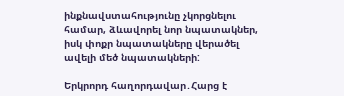ինքնավստահությունը չկորցնելու համար, ձևավորել նոր նպատակներ, իսկ փոքր նպատակները վերածել ավելի մեծ նպատակների:

Երկրորդ հաղորդավար․Հարց է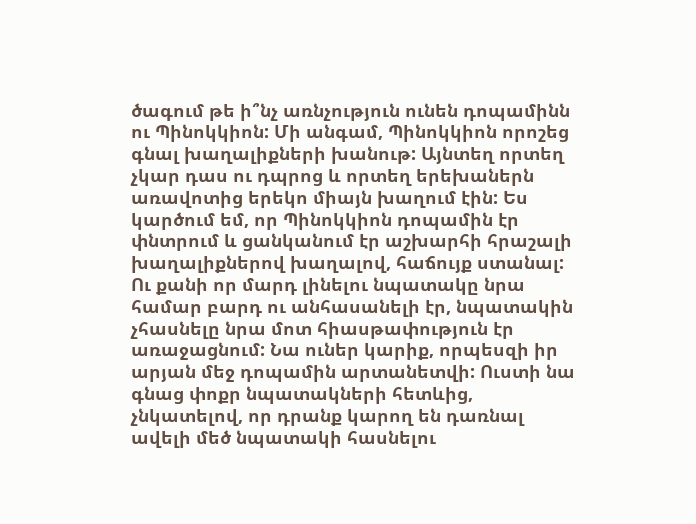ծագում թե ի՞նչ առնչություն ունեն դոպամինն ու Պինոկկիոն: Մի անգամ, Պինոկկիոն որոշեց գնալ խաղալիքների խանութ: Այնտեղ որտեղ չկար դաս ու դպրոց և որտեղ երեխաներն առավոտից երեկո միայն խաղում էին: Ես կարծում եմ, որ Պինոկկիոն դոպամին էր փնտրում և ցանկանում էր աշխարհի հրաշալի խաղալիքներով խաղալով, հաճույք ստանալ: Ու քանի որ մարդ լինելու նպատակը նրա համար բարդ ու անհասանելի էր, նպատակին չհասնելը նրա մոտ հիասթափություն էր առաջացնում: Նա ուներ կարիք, որպեսզի իր արյան մեջ դոպամին արտանետվի: Ուստի նա գնաց փոքր նպատակների հետևից, չնկատելով, որ դրանք կարող են դառնալ ավելի մեծ նպատակի հասնելու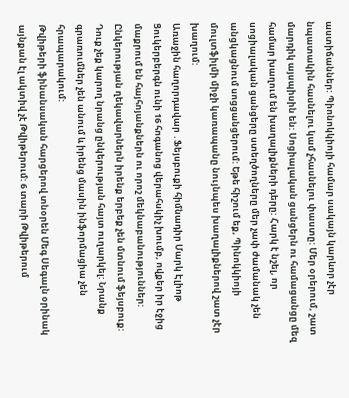աստիճաններ: Պիոնոկկիոյի համար սակայն կարևոր չէր նպատակին հասնելու կամ չհասնելու փաստը: Մեր օրերում, շատ մարդիկ այսպիսին են: Սոցիալական ցանցերն ու համացանցը մեզ համար խաղում են խաղալիքների դերը: Հարկ է նշել, որ սոցիալական ցանցերը ստեղծողները մեր չափ ժամանակ չեն անցկացնում սոցցանցերում: Եթե հիշում եք, Պինոկկիոյի մուլտֆիլմի միջի կառապանը նույնպես խաղալիքներով շատ չէր խաղում:
Առաջին հաղորդավար ․Ֆեյսբուքի հիմնադիր Մարկ Էլիոթ Ցուկերբերգն ունի 16 հոգանոց վերահսկիչ խումբ, ովքեր իր էջից մաքրում են հայհոյանքներն ու որոշ մեկնաբանություններ: Ընկերության ղեկավարներն իրենք երբեք չեն մտնում ֆեյսբուք: Դուք չեք կարող նրանց ընկերության հայտ ուղարկել: Նրանք գրառումներ չեն անում և իրենց մասին ինֆորմացիա չեն հրապարակում:
Թվիթերի ֆինանսական հարցերով տնօրեն Մեգ Սեգալն օրինակ այնքան էլ ակտիվ չէ Թվիթերում: 6 տարի Թվիթերում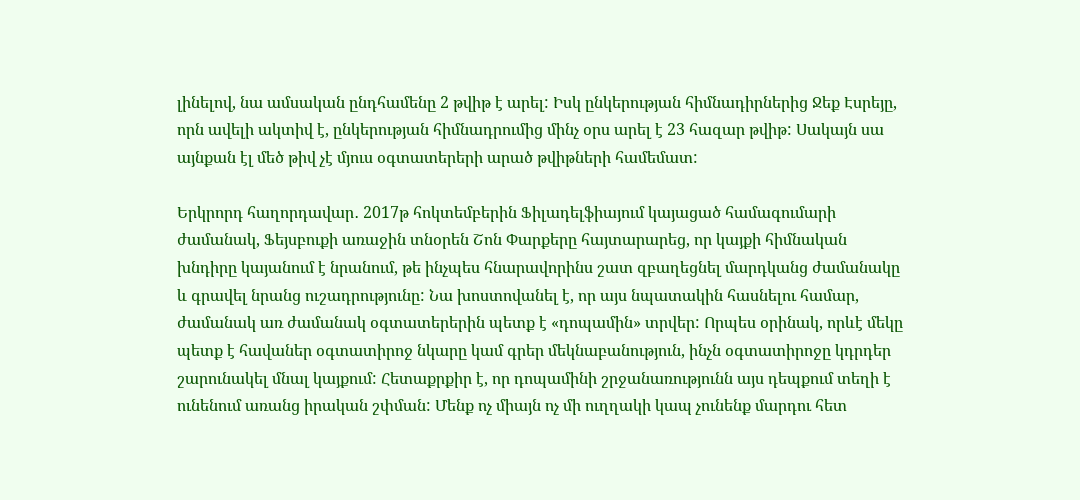լինելով, նա ամսական ընդհամենը 2 թվիթ է արել: Իսկ ընկերության հիմնադիրներից Ջեք Էսրեյը, որն ավելի ակտիվ է, ընկերության հիմնադրումից մինչ օրս արել է 23 հազար թվիթ: Սակայն սա այնքան էլ մեծ թիվ չէ մյուս օգտատերերի արած թվիթների համեմատ:

Երկրորդ հաղորդավար․ 2017թ հոկտեմբերին Ֆիլադելֆիայում կայացած համագումարի ժամանակ, Ֆեյսբուքի առաջին տնօրեն Շոն Փարքերը հայտարարեց, որ կայքի հիմնական խնդիրը կայանում է նրանում, թե ինչպես հնարավորինս շատ զբաղեցնել մարդկանց ժամանակը և գրավել նրանց ուշադրությունը: Նա խոստովանել է, որ այս նպատակին հասնելու համար, ժամանակ առ ժամանակ օգտատերերին պետք է «դոպամին» տրվեր: Որպես օրինակ, որևէ մեկը պետք է հավաներ օգտատիրոջ նկարը կամ գրեր մեկնաբանություն, ինչն օգտատիրոջը կդրդեր շարունակել մնալ կայքում: Հետաքրքիր է, որ դոպամինի շրջանառությունն այս դեպքում տեղի է ունենում առանց իրական շփման: Մենք ոչ միայն ոչ մի ուղղակի կապ չունենք մարդու հետ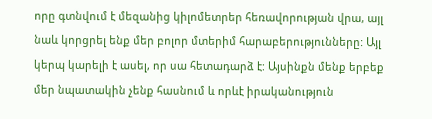որը գտնվում է մեզանից կիլոմետրեր հեռավորության վրա, այլ նաև կորցրել ենք մեր բոլոր մտերիմ հարաբերությունները: Այլ կերպ կարելի է ասել, որ սա հետադարձ է: Այսինքն մենք երբեք մեր նպատակին չենք հասնում և որևէ իրականություն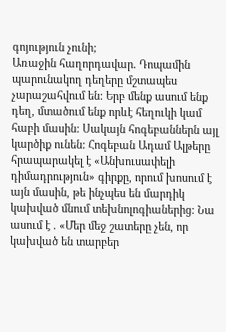գոյություն չունի;
Առաջին հաղորդավար․ Դոպամին պարունակող դեղերը մշտապես չարաշահվում են: Երբ մենք ասում ենք դեղ, մտածում ենք որևէ հեղուկի կամ հաբի մասին: Սակայն հոգեբաններն այլ կարծիք ունեն: Հոգեբան Ադամ Ալթերը հրապարակել է «Անխուսափելի դիմադրություն» գիրքը, որում խոսում է այն մասին, թե ինչպես են մարդիկ կախված մնում տեխնոլոգիաներից: Նա ասում է . «Մեր մեջ շատերը չեն, որ կախված են տարբեր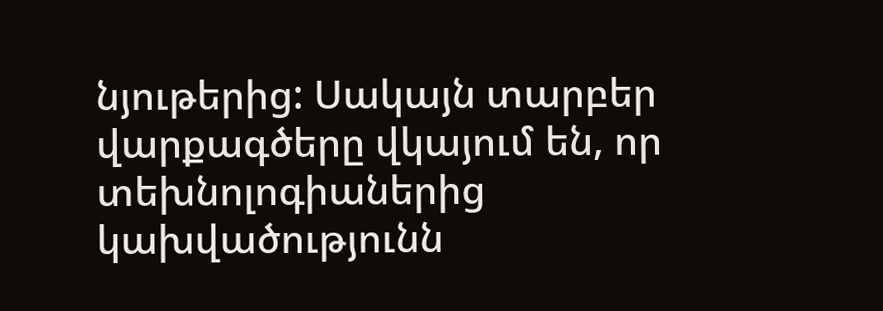նյութերից: Սակայն տարբեր վարքագծերը վկայում են, որ տեխնոլոգիաներից կախվածությունն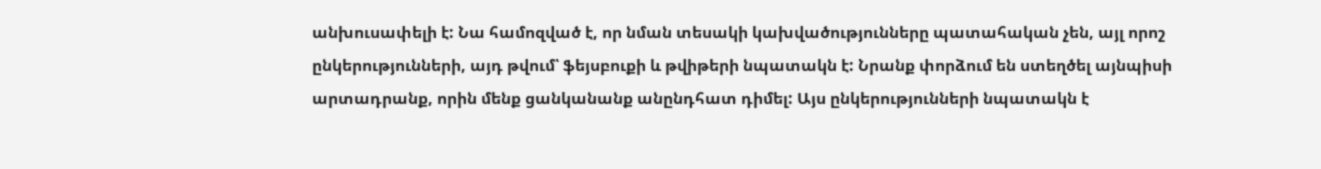անխուսափելի է: Նա համոզված է, որ նման տեսակի կախվածությունները պատահական չեն, այլ որոշ ընկերությունների, այդ թվում՝ ֆեյսբուքի և թվիթերի նպատակն է: Նրանք փորձում են ստեղծել այնպիսի արտադրանք, որին մենք ցանկանանք անընդհատ դիմել: Այս ընկերությունների նպատակն է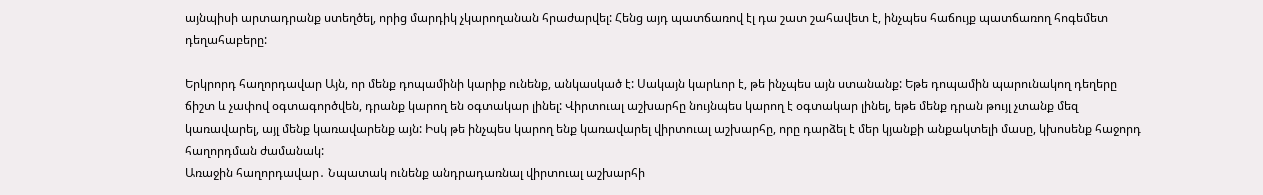այնպիսի արտադրանք ստեղծել, որից մարդիկ չկարողանան հրաժարվել: Հենց այդ պատճառով էլ դա շատ շահավետ է, ինչպես հաճույք պատճառող հոգեմետ դեղահաբերը:

Երկրորդ հաղորդավար Այն, որ մենք դոպամինի կարիք ունենք, անկասկած է: Սակայն կարևոր է, թե ինչպես այն ստանանք: Եթե դոպամին պարունակող դեղերը ճիշտ և չափով օգտագործվեն, դրանք կարող են օգտակար լինել: Վիրտուալ աշխարհը նույնպես կարող է օգտակար լինել, եթե մենք դրան թույլ չտանք մեզ կառավարել, այլ մենք կառավարենք այն: Իսկ թե ինչպես կարող ենք կառավարել վիրտուալ աշխարհը, որը դարձել է մեր կյանքի անքակտելի մասը, կխոսենք հաջորդ հաղորդման ժամանակ:
Առաջին հաղորդավար․ Նպատակ ունենք անդրադառնալ վիրտուալ աշխարհի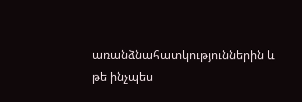առանձնահատկություններին և թե ինչպես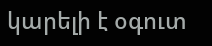կարելի է օգուտ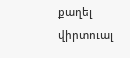քաղել վիրտուալ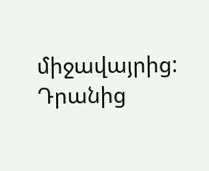միջավայրից: Դրանից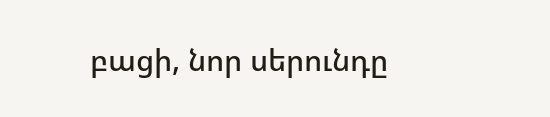բացի, նոր սերունդը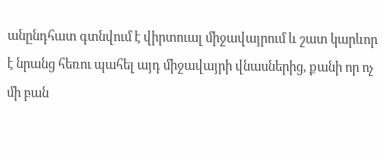անընդհատ գտնվում է վիրտուալ միջավայրում և շատ կարևոր է նրանց հեռու պահել այդ միջավայրի վնասներից, քանի որ ոչ մի բան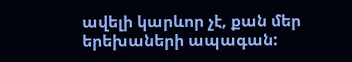ավելի կարևոր չէ, քան մեր երեխաների ապագան: